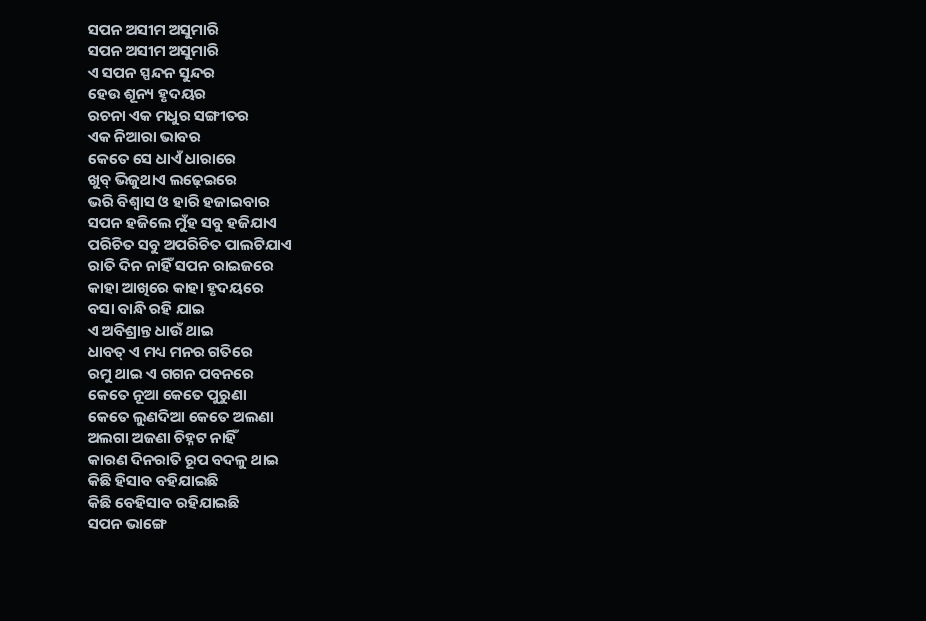ସପନ ଅସୀମ ଅସୁମାରି
ସପନ ଅସୀମ ଅସୁମାରି
ଏ ସପନ ସ୍ପନ୍ଦନ ସୁନ୍ଦର
ହେଉ ଶୂନ୍ୟ ହୃଦୟର
ରଚନା ଏକ ମଧୁର ସଙ୍ଗୀତର
ଏକ ନିଆରା ଭାବର
କେତେ ସେ ଧାଏଁ ଧାରାରେ
ଖୁବ୍ ଭିଜୁଥାଏ ଲଢ଼େଇରେ
ଭରି ବିଶ୍ବାସ ଓ ହାରି ହଜାଇବାର
ସପନ ହଜିଲେ ମୁଁହ ସବୁ ହଜିଯାଏ
ପରିଚିତ ସବୁ ଅପରିଚିତ ପାଲଟିଯାଏ
ରାତି ଦିନ ନାହିଁ ସପନ ରାଇଜରେ
କାହା ଆଖିରେ କାହା ହୃଦୟରେ
ବସା ବାନ୍ଧି ରହି ଯାଇ
ଏ ଅବିଶ୍ରାନ୍ତ ଧାଉଁ ଥାଇ
ଧାବତ୍ ଏ ମଧ୍ୟ ମନର ଗତିରେ
ରମୁ ଥାଇ ଏ ଗଗନ ପବନରେ
କେତେ ନୂଆ କେତେ ପୁରୁଣା
କେତେ ଲୁଣଦିଆ କେତେ ଅଲଣା
ଅଲଗା ଅଜଣା ଚିହ୍ନଟ ନାହିଁ
କାରଣ ଦିନରାତି ରୂପ ବଦଳୁ ଥାଇ
କିଛି ହିସାବ ବହିଯାଇଛି
କିଛି ବେହିସାବ ରହିଯାଇଛି
ସପନ ଭାଙ୍ଗେ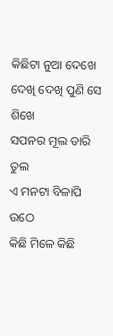କିଛିଟା ନୁଆ ଦେଖେ
ଦେଖି ଦେଖି ପୁଣି ସେ ଶିଖେ
ସପନର ମୂଲ ତାରି ତୁଲ
ଏ ମନଟା ବିଳାପି ଉଠେ
କିଛି ମିଳେ କିଛି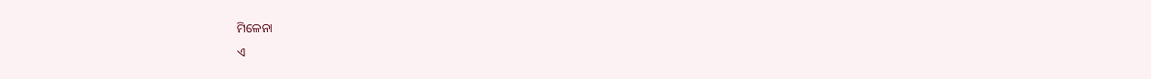ମିଳେନା
ଏ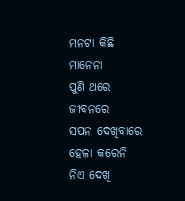ମନଟା କିଛି ମାନେନା
ପୁଣି ଥରେ ଜୀବନରେ
ସପନ ଦେଖିବାରେ
ହେଳା କରେନି
ନିଏ ଦେଖି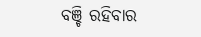ବଞ୍ଚି ରହିବାର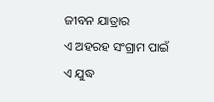ଜୀବନ ଯାତ୍ରାର
ଏ ଅହରହ ସଂଗ୍ରାମ ପାଇଁ
ଏ ଯୁଦ୍ଧ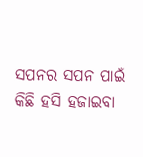ସପନର ସପନ ପାଇଁ
କିଛି ହସି ହଜାଇବା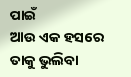ପାଇଁ
ଆଉ ଏକ ହସରେ ତାକୁ ଭୁଲିବା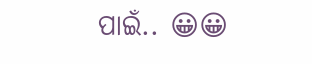ପାଇଁ.. 😀😀